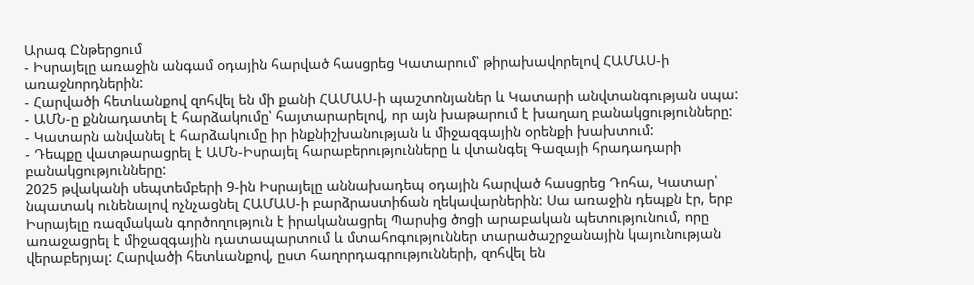Արագ Ընթերցում
- Իսրայելը առաջին անգամ օդային հարված հասցրեց Կատարում՝ թիրախավորելով ՀԱՄԱՍ-ի առաջնորդներին:
- Հարվածի հետևանքով զոհվել են մի քանի ՀԱՄԱՍ-ի պաշտոնյաներ և Կատարի անվտանգության սպա:
- ԱՄՆ-ը քննադատել է հարձակումը՝ հայտարարելով, որ այն խաթարում է խաղաղ բանակցությունները:
- Կատարն անվանել է հարձակումը իր ինքնիշխանության և միջազգային օրենքի խախտում:
- Դեպքը վատթարացրել է ԱՄՆ-Իսրայել հարաբերությունները և վտանգել Գազայի հրադադարի բանակցությունները:
2025 թվականի սեպտեմբերի 9-ին Իսրայելը աննախադեպ օդային հարված հասցրեց Դոհա, Կատար՝ նպատակ ունենալով ոչնչացնել ՀԱՄԱՍ-ի բարձրաստիճան ղեկավարներին: Սա առաջին դեպքն էր, երբ Իսրայելը ռազմական գործողություն է իրականացրել Պարսից ծոցի արաբական պետությունում, որը առաջացրել է միջազգային դատապարտում և մտահոգություններ տարածաշրջանային կայունության վերաբերյալ: Հարվածի հետևանքով, ըստ հաղորդագրությունների, զոհվել են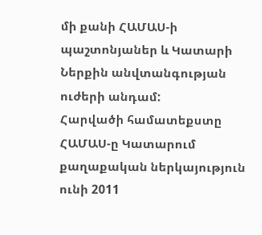մի քանի ՀԱՄԱՍ-ի պաշտոնյաներ և Կատարի Ներքին անվտանգության ուժերի անդամ:
Հարվածի համատեքստը
ՀԱՄԱՍ-ը Կատարում քաղաքական ներկայություն ունի 2011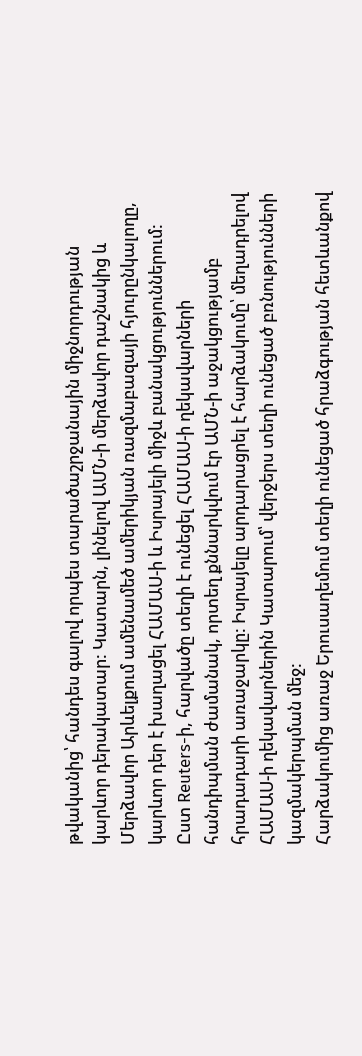թվականից՝ հանդես գալով որպես տարածաշրջանային միջնորդության կարևոր դերակատար: Կատարն, լինելով ԱՄՆ-ի մերձավոր դաշնակից և Մերձավոր Արևելքում ամենամեծ ամերիկյան ռազմաբազայի հյուրընկալողը, կարևոր դեր է խաղացել ՀԱՄԱՍ-ի և Իսրայելի միջև բանակցություններում: Ըստ Reuters-ի, հարվածը տեղի է ունեցել ՀԱՄԱՍ-ի ղեկավարների հանդիպման ժամանակ, որտեղ քննարկվում էր ԱՄՆ-ի աջակցությամբ հրադադարի առաջարկը: Իսրայելը արդարացրել է հարձակումը՝ մեղադրելով ՀԱՄԱՍ-ի ղեկավարներին Կատարում՝ վերջերս տեղի ունեցած բռնությունների կազմակերպման մեջ:
Հարձակումից առաջ Երուսաղեմում տեղի ունեցած հրաձգության հետևանքով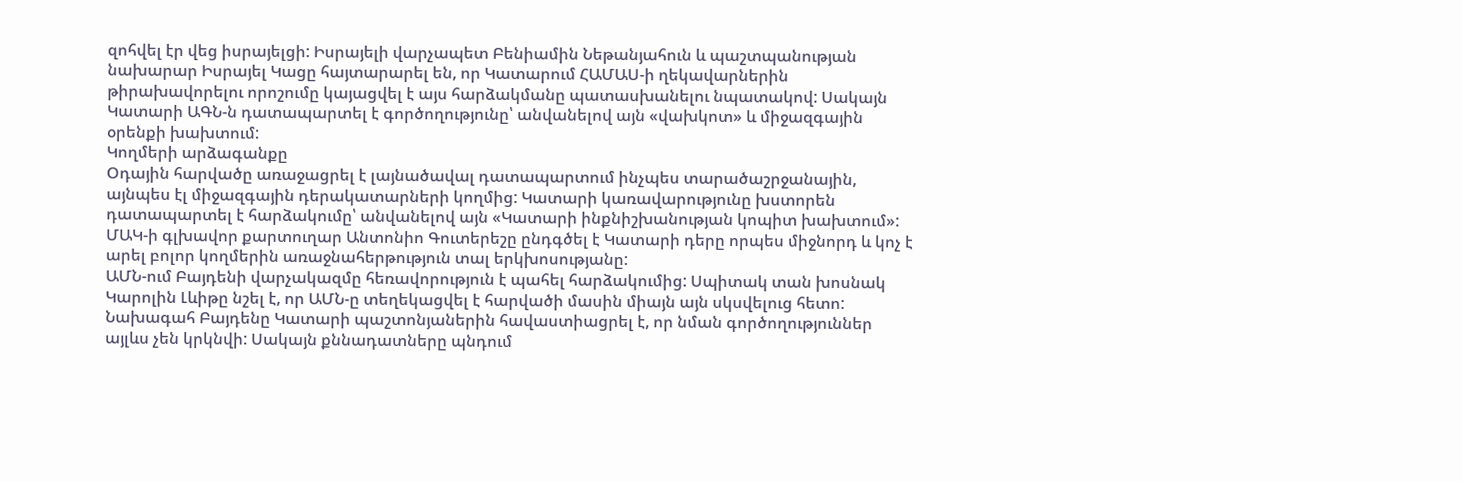զոհվել էր վեց իսրայելցի: Իսրայելի վարչապետ Բենիամին Նեթանյահուն և պաշտպանության նախարար Իսրայել Կացը հայտարարել են, որ Կատարում ՀԱՄԱՍ-ի ղեկավարներին թիրախավորելու որոշումը կայացվել է այս հարձակմանը պատասխանելու նպատակով: Սակայն Կատարի ԱԳՆ-ն դատապարտել է գործողությունը՝ անվանելով այն «վախկոտ» և միջազգային օրենքի խախտում:
Կողմերի արձագանքը
Օդային հարվածը առաջացրել է լայնածավալ դատապարտում ինչպես տարածաշրջանային, այնպես էլ միջազգային դերակատարների կողմից: Կատարի կառավարությունը խստորեն դատապարտել է հարձակումը՝ անվանելով այն «Կատարի ինքնիշխանության կոպիտ խախտում»: ՄԱԿ-ի գլխավոր քարտուղար Անտոնիո Գուտերեշը ընդգծել է Կատարի դերը որպես միջնորդ և կոչ է արել բոլոր կողմերին առաջնահերթություն տալ երկխոսությանը:
ԱՄՆ-ում Բայդենի վարչակազմը հեռավորություն է պահել հարձակումից: Սպիտակ տան խոսնակ Կարոլին Լևիթը նշել է, որ ԱՄՆ-ը տեղեկացվել է հարվածի մասին միայն այն սկսվելուց հետո: Նախագահ Բայդենը Կատարի պաշտոնյաներին հավաստիացրել է, որ նման գործողություններ այլևս չեն կրկնվի: Սակայն քննադատները պնդում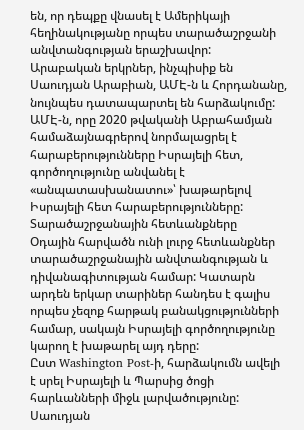են, որ դեպքը վնասել է Ամերիկայի հեղինակությանը որպես տարածաշրջանի անվտանգության երաշխավոր:
Արաբական երկրներ, ինչպիսիք են Սաուդյան Արաբիան, ԱՄԷ-ն և Հորդանանը, նույնպես դատապարտել են հարձակումը: ԱՄԷ-ն, որը 2020 թվականի Աբրահամյան համաձայնագրերով նորմալացրել է հարաբերությունները Իսրայելի հետ, գործողությունը անվանել է «անպատասխանատու»՝ խաթարելով Իսրայելի հետ հարաբերությունները:
Տարածաշրջանային հետևանքները
Օդային հարվածն ունի լուրջ հետևանքներ տարածաշրջանային անվտանգության և դիվանագիտության համար: Կատարն արդեն երկար տարիներ հանդես է գալիս որպես չեզոք հարթակ բանակցությունների համար, սակայն Իսրայելի գործողությունը կարող է խաթարել այդ դերը:
Ըստ Washington Post-ի, հարձակումն ավելի է սրել Իսրայելի և Պարսից ծոցի հարևանների միջև լարվածությունը: Սաուդյան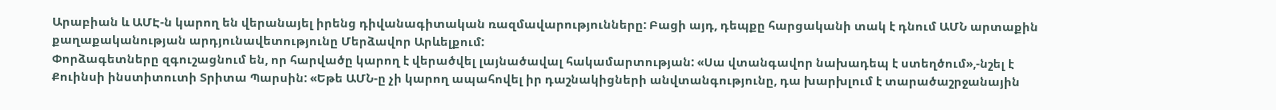Արաբիան և ԱՄԷ-ն կարող են վերանայել իրենց դիվանագիտական ռազմավարությունները: Բացի այդ, դեպքը հարցականի տակ է դնում ԱՄՆ արտաքին քաղաքականության արդյունավետությունը Մերձավոր Արևելքում:
Փորձագետները զգուշացնում են, որ հարվածը կարող է վերածվել լայնածավալ հակամարտության: «Սա վտանգավոր նախադեպ է ստեղծում»,-նշել է Քուինսի ինստիտուտի Տրիտա Պարսին: «Եթե ԱՄՆ-ը չի կարող ապահովել իր դաշնակիցների անվտանգությունը, դա խարխլում է տարածաշրջանային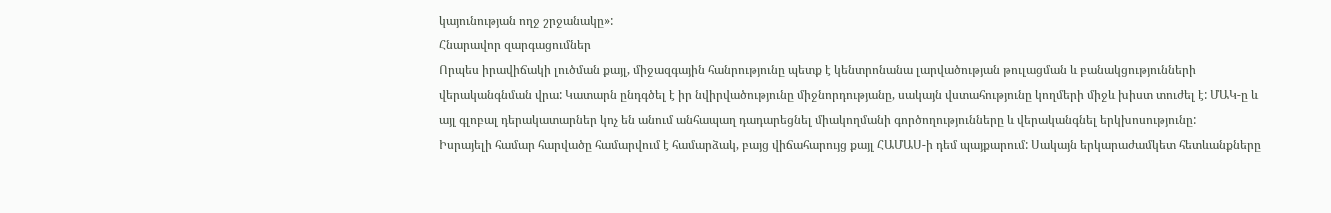կայունության ողջ շրջանակը»:
Հնարավոր զարգացումներ
Որպես իրավիճակի լուծման քայլ, միջազգային հանրությունը պետք է կենտրոնանա լարվածության թուլացման և բանակցությունների վերականգնման վրա: Կատարն ընդգծել է իր նվիրվածությունը միջնորդությանը, սակայն վստահությունը կողմերի միջև խիստ տուժել է: ՄԱԿ-ը և այլ գլոբալ դերակատարներ կոչ են անում անհապաղ դադարեցնել միակողմանի գործողությունները և վերականգնել երկխոսությունը:
Իսրայելի համար հարվածը համարվում է համարձակ, բայց վիճահարույց քայլ ՀԱՄԱՍ-ի դեմ պայքարում: Սակայն երկարաժամկետ հետևանքները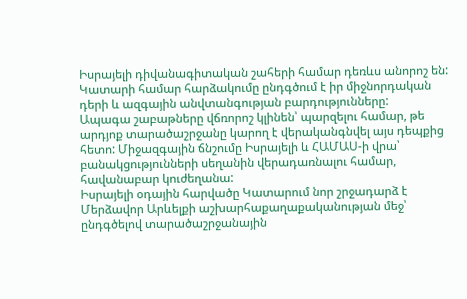Իսրայելի դիվանագիտական շահերի համար դեռևս անորոշ են: Կատարի համար հարձակումը ընդգծում է իր միջնորդական դերի և ազգային անվտանգության բարդությունները:
Ապագա շաբաթները վճռորոշ կլինեն՝ պարզելու համար, թե արդյոք տարածաշրջանը կարող է վերականգնվել այս դեպքից հետո: Միջազգային ճնշումը Իսրայելի և ՀԱՄԱՍ-ի վրա՝ բանակցությունների սեղանին վերադառնալու համար, հավանաբար կուժեղանա:
Իսրայելի օդային հարվածը Կատարում նոր շրջադարձ է Մերձավոր Արևելքի աշխարհաքաղաքականության մեջ՝ ընդգծելով տարածաշրջանային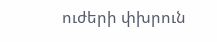ուժերի փխրուն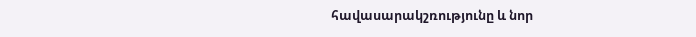հավասարակշռությունը և նոր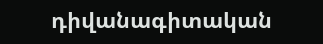դիվանագիտական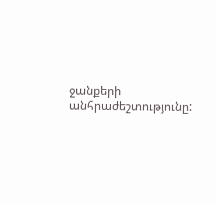ջանքերի անհրաժեշտությունը: